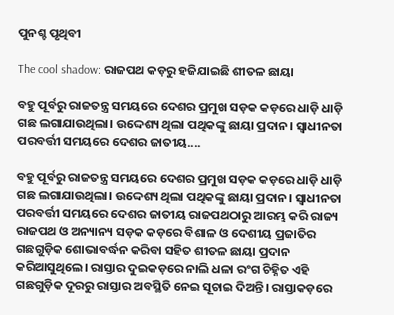ପୁନଶ୍ଚ ପୃଥିବୀ

The cool shadow: ରାଜପଥ କଡ଼ରୁ ହଜିଯାଇଛି ଶୀତଳ ଛାୟା

ବହୁ ପୂର୍ବରୁ ରାଜତନ୍ତ୍ର ସମୟରେ ଦେଶର ପ୍ରମୁଖ ସଡ଼କ କଡ଼ରେ ଧାଡ଼ି ଧାଡ଼ି ଗଛ ଲଗାଯାଉଥିଲା। ଉଦ୍ଦେଶ୍ୟ ଥିଲା ପଥିକଙ୍କୁ ଛାୟା ପ୍ରଦାନ। ସ୍ବାଧୀନତା ପରବର୍ତ୍ତୀ ସମୟରେ ଦେଶର ଜାତୀୟ....

ବହୁ ପୂର୍ବରୁ ରାଜତନ୍ତ୍ର ସମୟରେ ଦେଶର ପ୍ରମୁଖ ସଡ଼କ କଡ଼ରେ ଧାଡ଼ି ଧାଡ଼ି ଗଛ ଲଗାଯାଉଥିଲା। ଉଦ୍ଦେଶ୍ୟ ଥିଲା ପଥିକଙ୍କୁ ଛାୟା ପ୍ରଦାନ। ସ୍ବାଧୀନତା ପରବର୍ତ୍ତୀ ସମୟରେ ଦେଶର ଜାତୀୟ ରାଜପଥଠାରୁ ଆରମ୍ଭ କରି ରାଜ୍ୟ ରାଜପଥ ଓ ଅନ୍ୟାନ୍ୟ ସଡ଼କ କଡ଼ରେ ବିଶାଳ ଓ ଦେଶୀୟ ପ୍ରଜାତିର ଗଛଗୁଡ଼ିକ ଶୋଭାବର୍ଦ୍ଧନ କରିବା ସହିତ ଶୀତଳ ଛାୟା ପ୍ରଦାନ କରିଆସୁଥିଲେ। ରାସ୍ତାର ଦୁଇକଡ଼ରେ ନାଲି ଧଳା ରଂଗ ଚିହ୍ନିତ ଏହି ଗଛଗୁଡ଼ିକ ଦୂରରୁ ରାସ୍ତାର ଅବସ୍ଥିତି ନେଇ ସୂଚାଇ ଦିଅନ୍ତି। ରାସ୍ତାକଡ଼ରେ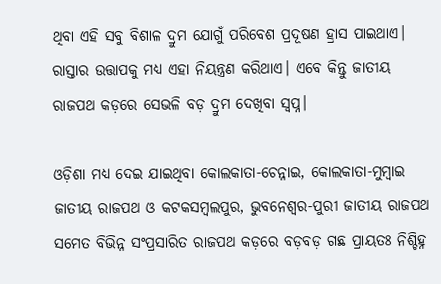ଥିବା ଏହି ସବୁ ବିଶାଳ ଦ୍ରୁମ ଯୋଗୁଁ ପରିବେଶ ପ୍ରଦୂଷଣ ହ୍ରାସ ପାଇଥାଏ। ରାସ୍ତାର ଉତ୍ତାପକୁ ମଧ୍ୟ ଏହା ନିୟନ୍ତ୍ରଣ କରିଥାଏ। ଏବେ କିନ୍ତୁ ଜାତୀୟ ରାଜପଥ କଡ଼ରେ ସେଭଳି ବଡ଼ ଦ୍ରୁମ ଦେଖିବା ସ୍ବପ୍ନ।

ଓଡ଼ିଶା ମଧ୍ୟ ଦେଇ ଯାଇଥିବା କୋଲକାତା-ଚେନ୍ନାଇ, କୋଲକାତା-ମୁମ୍ବାଇ ଜାତୀୟ ରାଜପଥ ଓ କଟକସମ୍ବଲପୁର, ଭୁବନେଶ୍ବର-ପୁରୀ ଜାତୀୟ ରାଜପଥ ସମେତ ବିଭିନ୍ନ ସଂପ୍ରସାରିତ ରାଜପଥ କଡ଼ରେ ବଡ଼ବଡ଼ ଗଛ ପ୍ରାୟତଃ ନିଶ୍ଚିହ୍ନ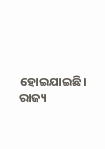ହୋଇଯାଇଛି। ରାଜ୍ୟ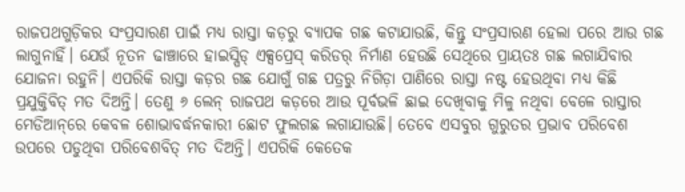ରାଜପଥଗୁଡ଼ିକର ସଂପ୍ରସାରଣ ପାଇଁ ମଧ୍ୟ ରାସ୍ତା କଡ଼ରୁ ବ୍ୟାପକ ଗଛ କଟାଯାଉଛି, କିନ୍ତୁ ସଂପ୍ରସାରଣ ହେଲା ପରେ ଆଉ ଗଛ ଲାଗୁନାହିଁ। ଯେଉଁ ନୂତନ ଢାଞ୍ଚାରେ ହାଇସ୍ପିଡ୍ ଏକ୍ସପ୍ରେସ୍ କରିଡର୍ ନିର୍ମାଣ ହେଉଛି ସେଥିରେ ପ୍ରାୟତଃ ଗଛ ଲଗାଯିବାର ଯୋଜନା ରହୁନି। ଏପରିକି ରାସ୍ତା କଡ଼ର ଗଛ ଯୋଗୁଁ ଗଛ ପତ୍ରରୁ ନିଗିଡ଼ା ପାଣିରେ ରାସ୍ତା ନଷ୍ଟ ହେଉଥିବା ମଧ୍ୟ କିଛି ପ୍ରଯୁକ୍ତିବିତ୍ ମତ ଦିଅନ୍ତି। ତେଣୁ ୬ ଲେନ୍ ରାଜପଥ କଡ଼ରେ ଆଉ ପୂର୍ବଭଳି ଛାଇ ଦେଖିବାକୁ ମିଳୁ ନଥିବା ବେଳେ ରାସ୍ତାର ମେଡିଆନ୍‌ରେ କେବଳ ଶୋଭାବର୍ଦ୍ଧନକାରୀ ଛୋଟ ଫୁଲଗଛ ଲଗାଯାଉଛି। ତେବେ ଏସବୁର ଗୁରୁତର ପ୍ରଭାବ ପରିବେଶ ଉପରେ ପଡୁଥିବା ପରିବେଶବିତ୍ ମତ ଦିଅନ୍ତି। ଏପରିକି କେତେକ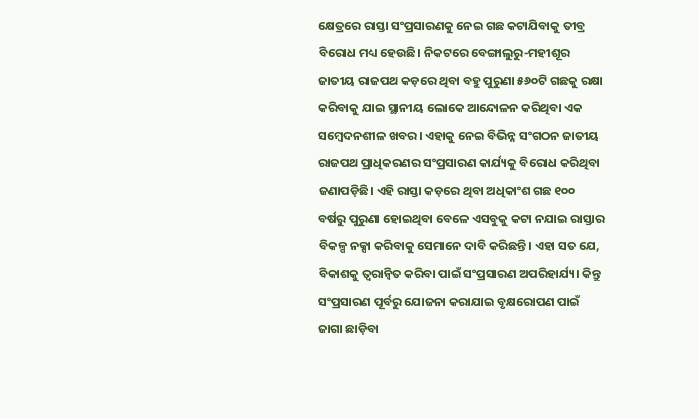କ୍ଷେତ୍ରରେ ରାସ୍ତା ସଂପ୍ରସାରଣକୁ ନେଇ ଗଛ କଟାଯିବାକୁ ତୀବ୍ର ବିରୋଧ ମଧ୍ୟ ହେଉଛି। ନିକଟରେ ବେଙ୍ଗାଲୁରୁ-ମହୀଶୂର ଜାତୀୟ ରାଜପଥ କଡ଼ରେ ଥିବା ବହୁ ପୁରୁଣା ୫୬୦ଟି ଗଛକୁ ରକ୍ଷା କରିବାକୁ ଯାଇ ସ୍ଥାନୀୟ ଲୋକେ ଆନ୍ଦୋଳନ କରିଥିବା ଏକ ସମ୍ବେଦନଶୀଳ ଖବର। ଏହାକୁ ନେଇ ବିଭିନ୍ନ ସଂଗଠନ ଜାତୀୟ ରାଜପଥ ପ୍ରାଧିକରଣର ସଂପ୍ରସାରଣ କାର୍ଯ୍ୟକୁ ବିରୋଧ କରିଥିବା ଜଣାପଡ଼ିଛି। ଏହି ରାସ୍ତା କଡ଼ରେ ଥିବା ଅଧିକାଂଶ ଗଛ ୧୦୦ ବର୍ଷରୁ ପୁରୁଣା ହୋଇଥିବା ବେଳେ ଏସବୁକୁ କଟା ନଯାଇ ରାସ୍ତାର ବିକଳ୍ପ ନକ୍ସା କରିବାକୁ ସେମାନେ ଦାବି କରିଛନ୍ତି। ଏହା ସତ ଯେ, ବିକାଶକୁ ତ୍ବରାନ୍ବିତ କରିବା ପାଇଁ ସଂପ୍ରସାରଣ ଅପରିହାର୍ଯ୍ୟ। କିନ୍ତୁ ସଂପ୍ରସାରଣ ପୂର୍ବରୁ ଯୋଜନା କରାଯାଇ ବୃକ୍ଷରୋପଣ ପାଇଁ ଜାଗା ଛାଡ଼ିବା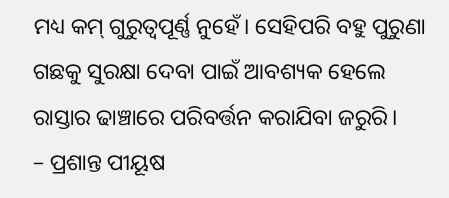ମଧ୍ୟ କମ୍ ଗୁରୁତ୍ବପୂର୍ଣ୍ଣ ନୁହେଁ। ସେହିପରି ବହୁ ପୁରୁଣା ଗଛକୁ ସୁରକ୍ଷା ଦେବା ପାଇଁ ଆବଶ୍ୟକ ହେଲେ ରାସ୍ତାର ଢାଞ୍ଚାରେ ପରିବର୍ତ୍ତନ କରାଯିବା ଜରୁରି।
– ପ୍ରଶାନ୍ତ ପୀୟୂଷ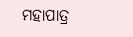ମହାପାତ୍ର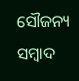ସୌଜନ୍ୟ ସମ୍ବାଦ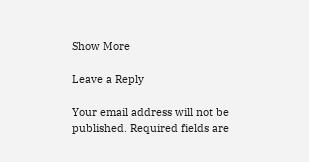Show More

Leave a Reply

Your email address will not be published. Required fields are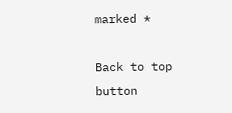marked *

Back to top button